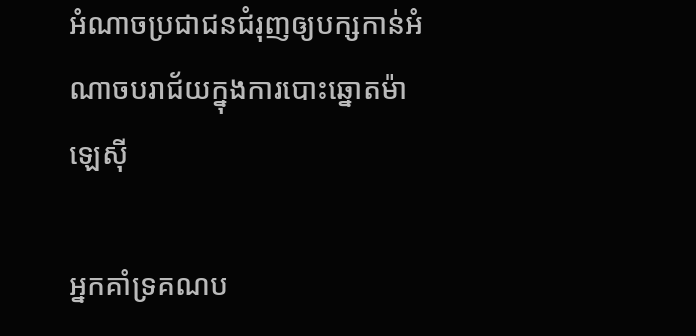អំណាចប្រជាជនជំរុញឲ្យបក្សកាន់អំណាចបរាជ័យក្នុងការបោះឆ្នោតម៉ាឡេស៊ី

អ្នកគាំទ្រគណប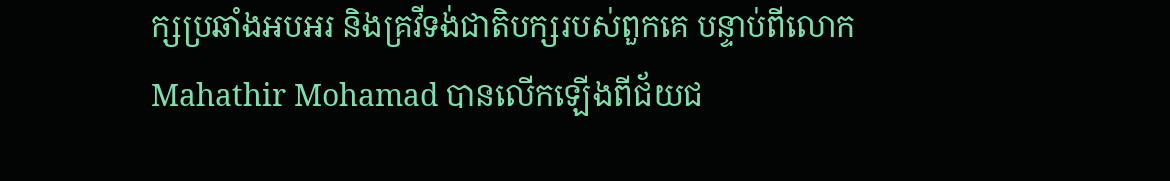ក្សប្រឆាំងអបអរ និងគ្រវីទង់ជាតិបក្សរបស់ពួកគេ បន្ទាប់ពីលោក Mahathir Mohamad បានលើកឡើងពីជ័យជ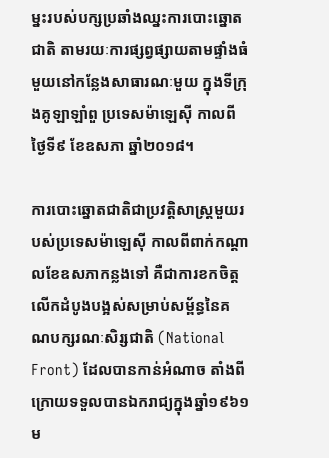ម្នះរបស់បក្សប្រឆាំងឈ្នះការបោះឆ្នោតជាតិ តាមរយៈការផ្សព្វផ្សាយតាមផ្ទាំងធំមួយនៅកន្លែងសាធារណៈមួយ ក្នុងទីក្រុងគូឡាឡាំពួ ប្រទេសម៉ាឡេស៊ី កាលពីថ្ងៃទី៩ ខែឧសភា ឆ្នាំ២០១៨។

ការបោះឆ្នោតជាតិជាប្រវត្តិសាស្ត្រមួយរបស់ប្រទេសម៉ាឡេស៊ី កាលពីពាក់កណ្ដាលខែឧសភាកន្លងទៅ គឺជាការខកចិត្តលើកដំបូងបង្អស់សម្រាប់សម្ព័ន្ធនៃគណបក្សរណៈសិរ្សជាតិ (National Front) ដែលបានកាន់អំណាច តាំងពីក្រោយទទួលបានឯករាជ្យក្នុងឆ្នាំ១៩៦១ម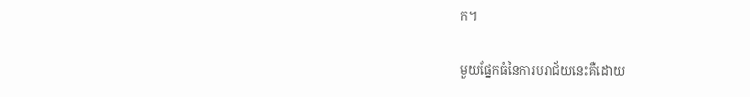ក។

មួយផ្នែកធំនៃការបរាជ័យនេះគឺដោយ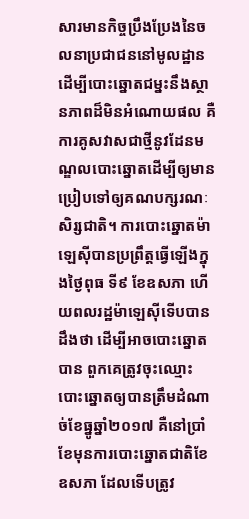សារមានកិច្ចប្រឹងប្រែងនៃចលនាប្រជាជននៅមូលដ្ឋាន ដើម្បីបោះឆ្នោតជម្នះនឹងស្ថានភាពដ៏មិនអំណោយផល គឺការគូសវាសជាថ្មីនូវដែនមណ្ឌលបោះឆ្នោតដើម្បីឲ្យមានប្រៀបទៅឲ្យគណបក្សរណៈសិរ្សជាតិ។ ការបោះឆ្នោតម៉ាឡេស៊ីបានប្រព្រឹត្តធ្វើឡើងក្នុងថ្ងៃពុធ ទី៩ ខែឧសភា ហើយពលរដ្ឋម៉ាឡេស៊ីទើបបានដឹងថា ដើម្បីអាចបោះឆ្នោតបាន ពួកគេត្រូវចុះឈ្មោះបោះឆ្នោតឲ្យបានត្រឹមដំណាច់ខែធ្នូឆ្នាំ២០១៧ គឺនៅប្រាំខែមុនការបោះឆ្នោតជាតិខែឧសភា ដែលទើបត្រូវ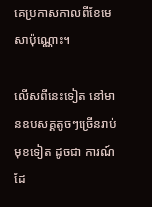គេប្រកាសកាលពីខែមេសាប៉ុណ្ណោះ។

លើសពីនេះទៀត នៅមានឧបសគ្គតូចៗច្រើនរាប់មុខទៀត ដូចជា ការណ៍ដែ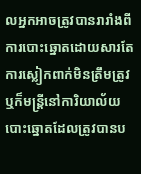លអ្នកអាចត្រូវបានរារាំងពីការបោះឆ្នោតដោយសារតែការស្លៀកពាក់មិនត្រឹមត្រូវ ឬក៏មន្ត្រីនៅការិយាល័យបោះឆ្នោតដែលត្រូវបានប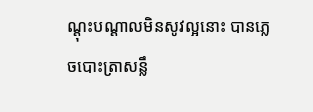ណ្ដុះបណ្ដាលមិនសូវល្អនោះ បានភ្លេចបោះត្រាសន្លឹ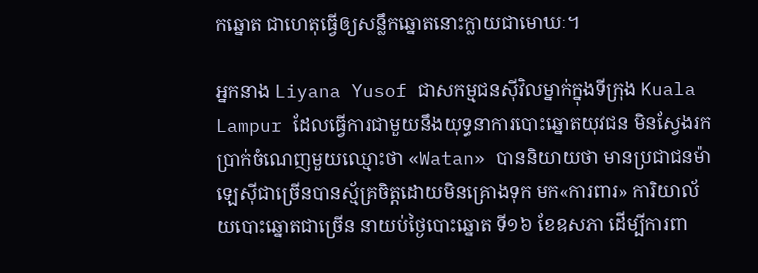កឆ្នោត ជាហេតុធ្វើឲ្យសន្លឹកឆ្នោតនោះក្លាយជាមោឃៈ។

អ្នកនាង Liyana Yusof ជាសកម្មជនស៊ីវិលម្នាក់ក្នុងទីក្រុង Kuala Lampur ដែលធ្វើការជាមួយនឹងយុទ្ធនាការបោះឆ្នោតយុវជន មិនស្វែងរកប្រាក់ចំណេញមួយឈ្មោះថា «Watan» បាននិយាយថា មានប្រជាជនម៉ាឡេស៊ីជាច្រើនបានស្ម័គ្រចិត្តដោយមិនគ្រោងទុក មក«ការពារ» ការិយាល័យបោះឆ្នោតជាច្រើន នាយប់ថ្ងៃបោះឆ្នោត ទី១៦ ខែឧសភា ដើម្បីការពា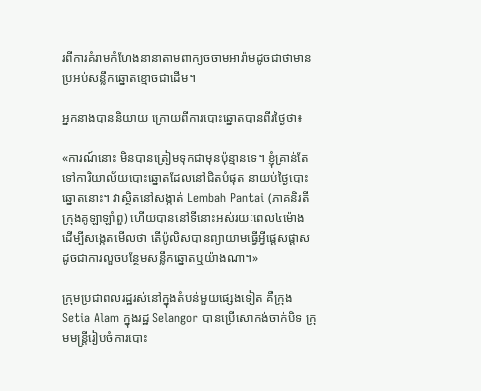រពីការគំរាមកំហែងនានាតាមពាក្យចចាមអារ៉ាមដូចជាថាមានប្រអប់សន្លឹកឆ្នោតខ្មោចជាដើម។

អ្នកនាងបាននិយាយ ក្រោយពីការបោះឆ្នោតបានពីរថ្ងៃថា៖

«ការណ៍នោះ មិនបានត្រៀមទុកជាមុនប៉ុន្មានទេ។ ខ្ញុំគ្រាន់តែទៅការិយាល័យបោះឆ្នោតដែលនៅជិតបំផុត នាយប់ថ្ងៃបោះឆ្នោតនោះ។ វាស្ថិតនៅសង្កាត់ Lembah Pantai (ភាគនិរតីក្រុងគូឡាឡាំពួ) ហើយបាននៅទីនោះអស់រយៈពេល៤ម៉ោង ដើម្បីសង្កេតមើលថា តើប៉ូលិសបានព្យាយាមធ្វើអ្វីផ្តេសផ្តាស ដូចជាការលួចបន្ថែមសន្លឹកឆ្នោតឬយ៉ាងណា។»

ក្រុមប្រជាពលរដ្ឋរស់នៅក្នុងតំបន់មួយផ្សេងទៀត គឺក្រុង Setia Alam ក្នុងរដ្ឋ Selangor បានប្រើសោកង់ចាក់បិទ ក្រុមមន្ត្រីរៀបចំការបោះ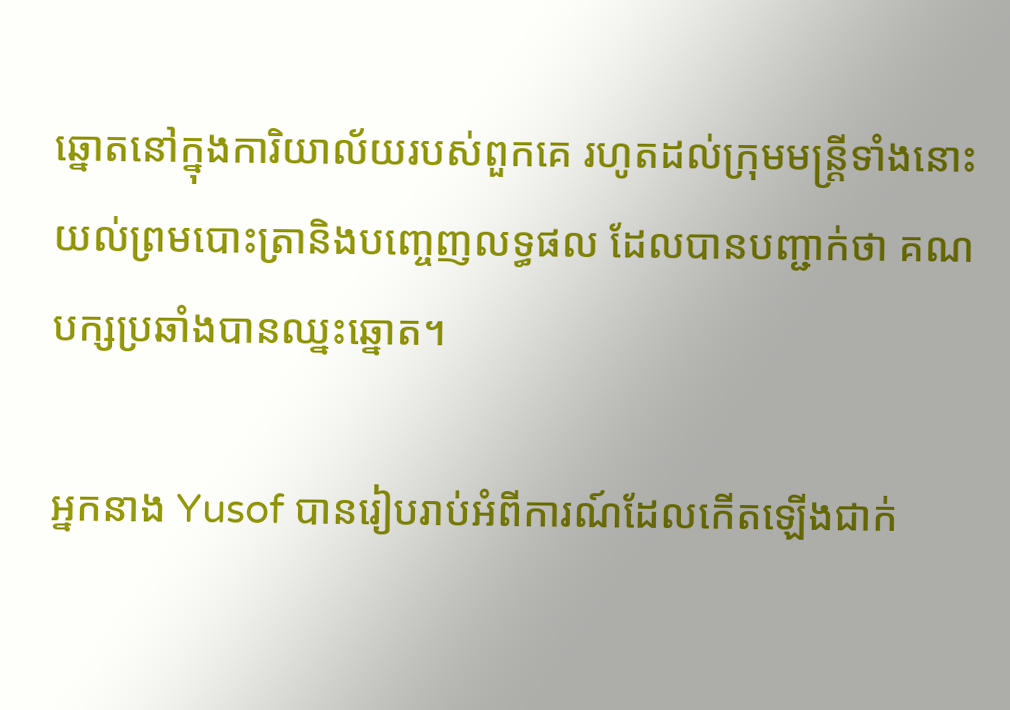ឆ្នោតនៅក្នុងការិយាល័យរបស់ពួកគេ រហូតដល់ក្រុមមន្ត្រីទាំងនោះយល់ព្រមបោះត្រានិងបញ្ចេញលទ្ធផល ដែលបានបញ្ជាក់ថា គណបក្សប្រឆាំងបានឈ្នះឆ្នោត។

អ្នកនាង Yusof បានរៀបរាប់អំពីការណ៍ដែលកើតឡើងជាក់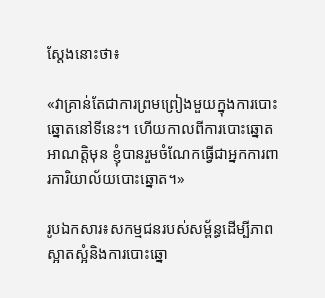ស្ដែងនោះថា៖

«វាគ្រាន់តែជាការព្រមព្រៀងមួយក្នុងការបោះឆ្នោតនៅទីនេះ។ ហើយកាលពីការបោះឆ្នោតអាណត្តិមុន ខ្ញុំបានរួមចំណែកធ្វើជាអ្នកការពារការិយាល័យបោះឆ្នោត។»

រូបឯកសារ៖សកម្មជនរបស់សម្ព័ន្ធដើម្បីភាពស្អាតស្អំនិងការបោះឆ្នោ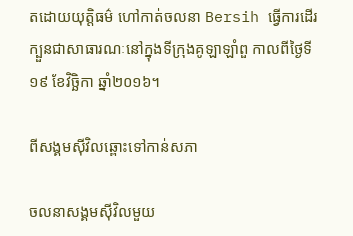តដោយយុត្តិធម៌ ហៅកាត់ចលនា Bersih ធ្វើការដើរក្បួនជាសាធារណៈនៅក្នុងទីក្រុងគូឡាឡាំពួ កាលពីថ្ងៃទី១៩ ខែវិច្ឆិកា ឆ្នាំ២០១៦។

ពីសង្គមស៊ីវិលឆ្ពោះទៅកាន់សភា

ចលនាសង្គមស៊ីវិលមួយ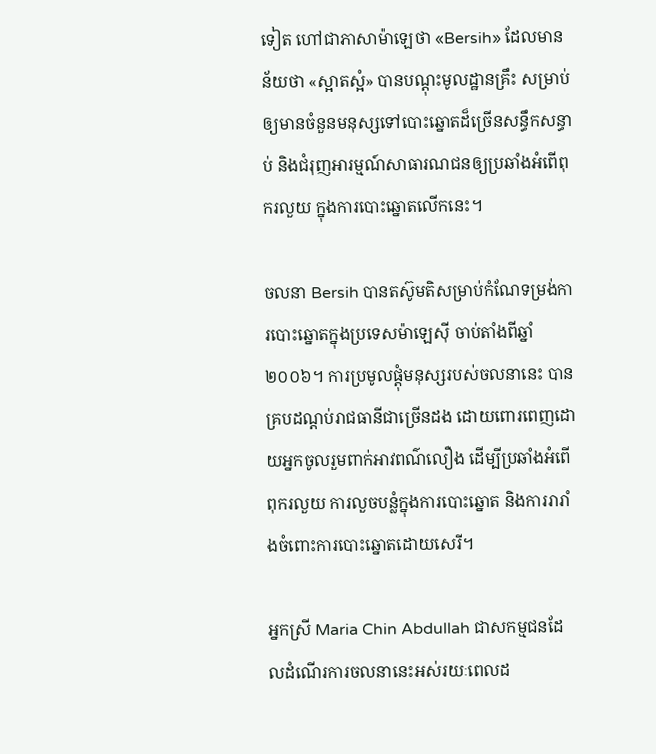ទៀត ហៅជាភាសាម៉ាឡេថា «Bersih» ដែលមានន័យថា «ស្អាតស្អំ» បានបណ្ដុះមូលដ្ឋានគ្រឹះ សម្រាប់ឲ្យមានចំនួនមនុស្សទៅបោះឆ្នោតដ៏ច្រើនសន្ធឹកសន្ធាប់ និងជំរុញអារម្មណ៍សាធារណជនឲ្យប្រឆាំងអំពើពុករលួយ ក្នុងការបោះឆ្នោតលើកនេះ។

ចលនា Bersih បានតស៊ូមតិសម្រាប់កំណែទម្រង់ការបោះឆ្នោតក្នុងប្រទេសម៉ាឡេស៊ី ចាប់តាំងពីឆ្នាំ២០០៦។ ការប្រមូលផ្ដុំមនុស្សរបស់ចលនានេះ បានគ្របដណ្ដប់រាជធានីជាច្រើនដង ដោយពោរពេញដោយអ្នកចូលរួមពាក់អាវពណ៌លឿង ដើម្បីប្រឆាំងអំពើពុករលួយ ការលួចបន្លំក្នុងការបោះឆ្នោត និងការរារាំងចំពោះការបោះឆ្នោតដោយសេរី។

អ្នកស្រី Maria Chin Abdullah ជាសកម្មជនដែលដំណើរការចលនានេះអស់រយៈពេលដ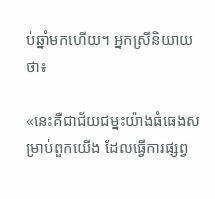ប់ឆ្នាំមកហើយ។ អ្នកស្រីនិយាយថា៖

«នេះគឺជាជ័យជម្នះយ៉ាងធំធេងសម្រាប់ពួកយើង ដែលធ្វើការផ្សព្វ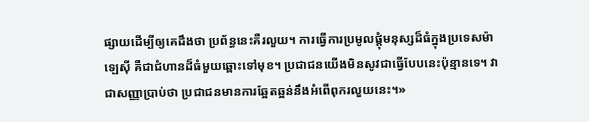ផ្សាយដើម្បីឲ្យគេដឹងថា ប្រព័ន្ធនេះគឺរលួយ។ ការធ្វើការប្រមូលផ្ដុំមនុស្សដ៏ធំក្នុងប្រទេសម៉ាឡេស៊ី គឺជាជំហានដ៏ធំមួយឆ្ពោះទៅមុខ។ ប្រជាជនយើងមិនសូវជាធ្វើបែបនេះប៉ុន្មានទេ។ វាជាសញ្ញាប្រាប់ថា ប្រជាជនមានការឆ្អែតឆ្អន់នឹងអំពើពុករលួយនេះ។»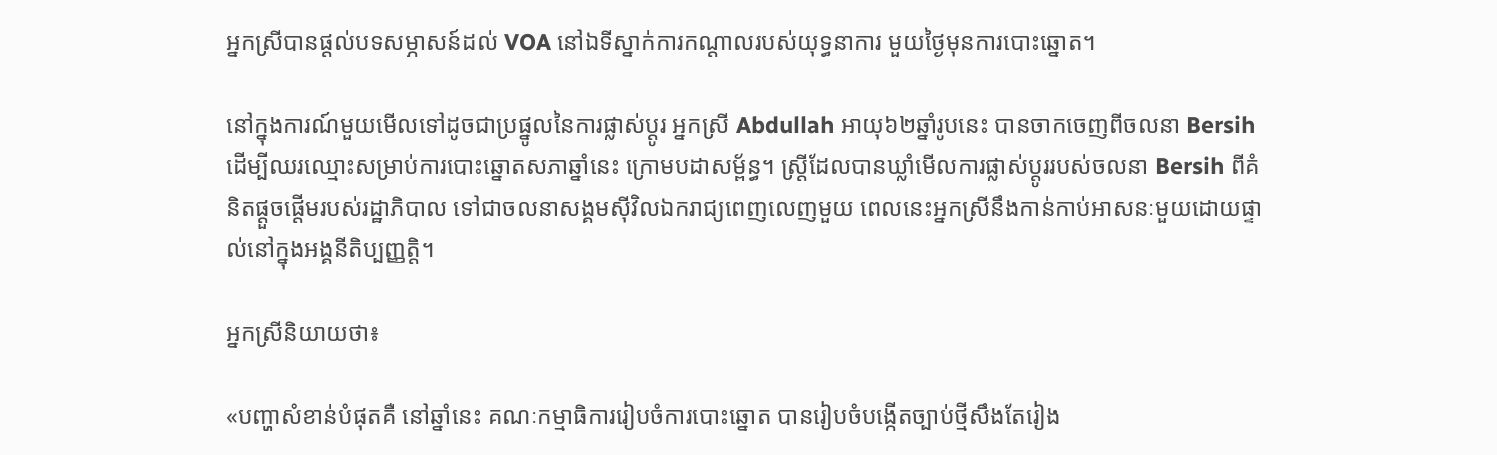អ្នកស្រីបានផ្ដល់បទសម្ភាសន៍ដល់ VOA នៅឯទីស្នាក់ការកណ្ដាលរបស់យុទ្ធនាការ មួយថ្ងៃមុនការបោះឆ្នោត។

នៅក្នុងការណ៍មួយមើលទៅដូចជាប្រផ្នូលនៃការផ្លាស់ប្ដូរ អ្នកស្រី Abdullah អាយុ៦២ឆ្នាំរូបនេះ បានចាកចេញពីចលនា Bersih ដើម្បីឈរឈ្មោះសម្រាប់ការបោះឆ្នោតសភាឆ្នាំនេះ ក្រោមបដាសម្ព័ន្ធ។ ស្ត្រីដែលបានឃ្លាំមើលការផ្លាស់ប្តូររបស់ចលនា Bersih ពីគំនិតផ្តួចផ្តើមរបស់រដ្ឋាភិបាល ទៅជាចលនាសង្គមស៊ីវិលឯករាជ្យពេញលេញមួយ ពេលនេះអ្នកស្រីនឹងកាន់កាប់អាសនៈមួយដោយផ្ទាល់នៅក្នុងអង្គនីតិប្បញ្ញត្តិ។

អ្នកស្រីនិយាយថា៖

«បញ្ហាសំខាន់បំផុតគឺ នៅឆ្នាំនេះ គណៈកម្មាធិការរៀបចំការបោះឆ្នោត បានរៀបចំបង្កើតច្បាប់ថ្មីសឹងតែរៀង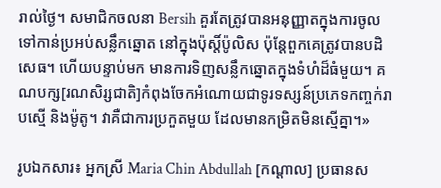រាល់ថ្ងៃ។ សមាជិកចលនា Bersih គួរតែត្រូវបានអនុញ្ញាតក្នុងការចូលទៅកាន់ប្រអប់សន្លឹកឆ្នោត នៅក្នុងប៉ុស្តិ៍ប៉ូលិស ប៉ុន្តែពួកគេត្រូវបានបដិសេធ។ ហើយបន្ទាប់មក មានការទិញសន្លឹកឆ្នោតក្នុងទំហំដ៏ធំមួយ។ គណបក្ស[រណសិរ្សជាតិ]កំពុងចែកអំណោយជាទូរទស្សន៍ប្រភេទកញ្ចក់រាបស្មើ និងម៉ូតូ។ វាគឺជាការប្រកួតមួយ ដែលមានកម្រិតមិនស្មើគ្នា។»

រូបឯកសារ៖ អ្នកស្រី Maria Chin Abdullah [កណ្តាល] ប្រធានស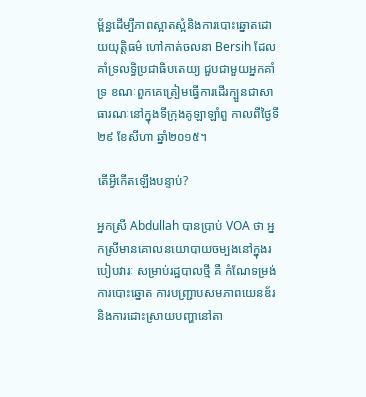ម្ព័ន្ធដើម្បីភាពស្អាតស្អំនិងការបោះឆ្នោតដោយយុត្តិធម៌ ហៅកាត់ចលនា Bersih ដែលគាំទ្រលទ្ធិប្រជាធិបតេយ្យ ជួបជាមួយអ្នកគាំទ្រ ខណៈពួកគេត្រៀមធ្វើការដើរក្បួនជាសាធារណៈនៅក្នុងទីក្រុងគូឡាឡាំពួ កាលពីថ្ងៃទី២៩ ខែសីហា ឆ្នាំ២០១៥។

តើអ្វីកើតឡើងបន្ទាប់?

អ្នកស្រី Abdullah បានប្រាប់ VOA ថា អ្នកស្រីមានគោលនយោបាយចម្បងនៅក្នុងរបៀបវារៈ សម្រាប់រដ្ឋបាលថ្មី គឺ កំណែទម្រង់ការបោះឆ្នោត ការបញ្ជ្រាបសមភាពយេនឌ័រ និងការដោះស្រាយបញ្ហានៅតា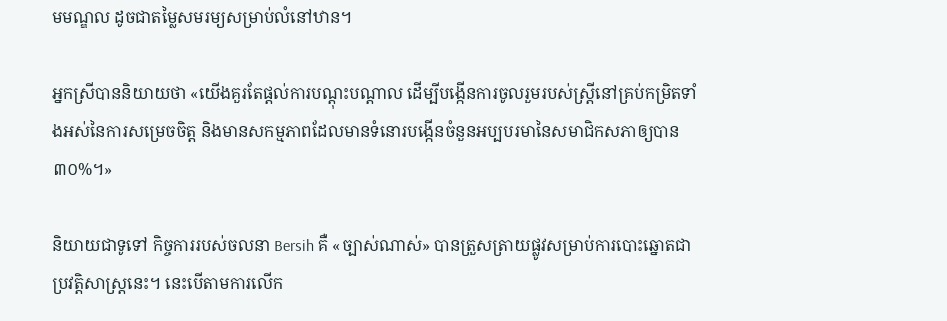មមណ្ឌល ដូចជាតម្លៃសមរម្យសម្រាប់លំនៅឋាន។

អ្នកស្រីបាននិយាយថា «យើងគួរតែផ្ដល់ការបណ្ដុះបណ្ដាល ដើម្បីបង្កើនការចូលរួមរបស់ស្ត្រីនៅគ្រប់កម្រិតទាំងអស់នៃការសម្រេចចិត្ត និងមានសកម្មភាពដែលមានទំនោរបង្កើនចំនួនអប្បបរមានៃសមាជិកសភាឲ្យបាន៣០%។»

និយាយជាទូទៅ កិច្ចការរបស់ចលនា Bersih គឺ «ច្បាស់ណាស់» បានត្រួសត្រាយផ្លូវសម្រាប់ការបោះឆ្នោតជាប្រវត្តិសាស្ត្រនេះ។ នេះបើតាមការលើក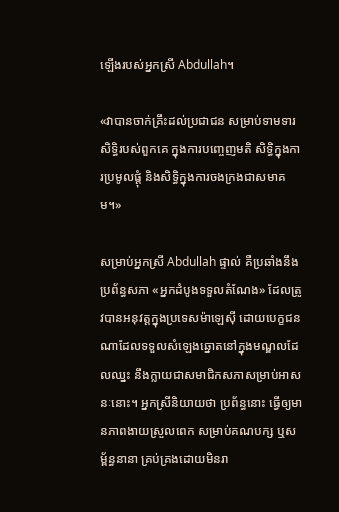ឡើងរបស់អ្នកស្រី Abdullah។

«វាបានចាក់គ្រឹះដល់ប្រជាជន សម្រាប់ទាមទារសិទ្ធិរបស់ពួកគេ ក្នុងការបញ្ចេញមតិ សិទ្ធិក្នុងការប្រមូលផ្ដុំ និងសិទ្ធិក្នុងការចងក្រងជាសមាគម។»

សម្រាប់អ្នកស្រី Abdullah ផ្ទាល់ គឺប្រឆាំងនឹងប្រព័ន្ធសភា «អ្នកដំបូងទទួលតំណែង» ដែលត្រូវបានអនុវត្តក្នុងប្រទេសម៉ាឡេស៊ី ដោយបេក្ខជនណាដែលទទួលសំឡេងឆ្នោតនៅក្នុងមណ្ឌលដែលឈ្នះ នឹងក្លាយជាសមាជិកសភាសម្រាប់អាសនៈនោះ។ អ្នកស្រីនិយាយថា ប្រព័ន្ធនោះ ធ្វើឲ្យមានភាពងាយស្រួលពេក សម្រាប់គណបក្ស ឬសម្ព័ន្ធនានា គ្រប់គ្រងដោយមិនរា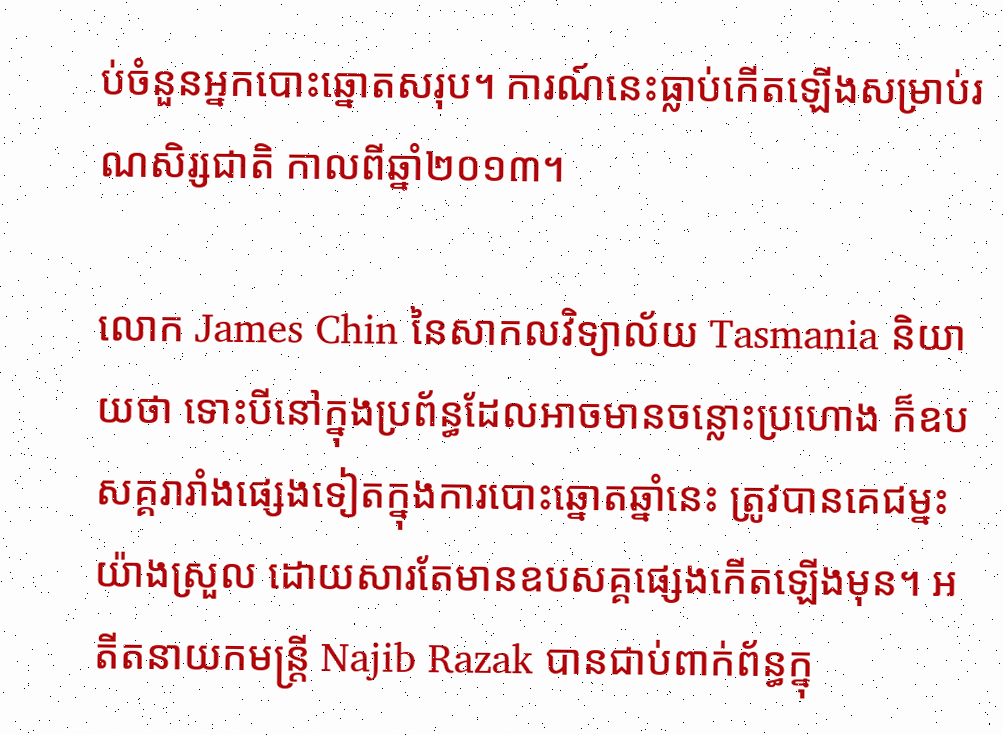ប់ចំនួនអ្នកបោះឆ្នោតសរុប។ ការណ៍នេះធ្លាប់កើតឡើងសម្រាប់រណសិរ្សជាតិ កាលពីឆ្នាំ២០១៣។

លោក James Chin នៃសាកលវិទ្យាល័យ Tasmania និយាយថា ទោះបីនៅក្នុងប្រព័ន្ធដែលអាចមានចន្លោះប្រហោង ក៏ឧបសគ្គរារាំងផ្សេងទៀតក្នុងការបោះឆ្នោតឆ្នាំនេះ ត្រូវបានគេជម្នះយ៉ាងស្រួល ដោយសារតែមានឧបសគ្គផ្សេងកើតឡើងមុន។ អតីតនាយកមន្ត្រី Najib Razak បានជាប់ពាក់ព័ន្ធក្នុ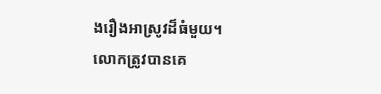ងរឿងអាស្រូវដ៏ធំមួយ។ លោកត្រូវបានគេ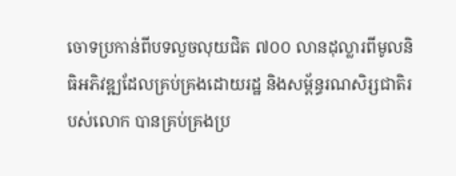ចោទប្រកាន់ពីបទលួចលុយជិត ៧០០ លានដុល្លារពីមូលនិធិអភិវឌ្ឍដែលគ្រប់គ្រងដោយរដ្ឋ និងសម្ព័ន្ធរណសិរ្សជាតិរបស់លោក បានគ្រប់គ្រងប្រ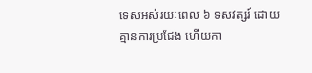ទេសអស់រយៈពេល ៦ ទសវត្សរ៍ ដោយគ្មានការប្រជែង ហើយកា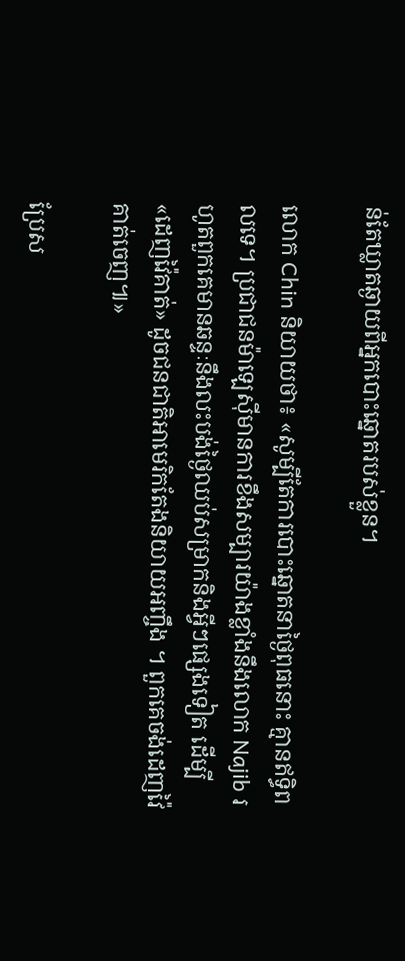ន់តែឃ្លាតឆ្ងាយពីអ្នកបោះឆ្នោតរបស់ខ្លួន។

លោក Chin និយាយថា៖ «សូម្បីតែការបោះឆ្នោតនាថ្ងៃពុធនោះ គ្មានឥទ្ធិពលទេ។ ប្រជាជនម៉ាឡេស៊ីមានការខឹងសម្បារយ៉ាងខ្លាំងនឹងលោក Najib រហូតពួកគេមានឆន្ទៈនឹងលះបង់ថ្ងៃឈប់សម្រាកនិងអ្វីៗផ្សេងទៀត ដើម្បី«ដេញវ៉ៃគាត់» ដូចជនជាតិអាមេរិកតែងនិយាយអញ្ចឹង ។ ពួកគេចង់ដេញវ៉ៃគាត់ចេញ៕»

ប្រែស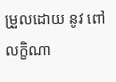ម្រួលដោយ នូវ ពៅលក្ខិណា